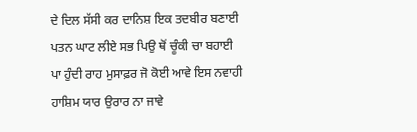ਦੇ ਦਿਲ ਸੱਸੀ ਕਰ ਦਾਨਿਸ਼ ਇਕ ਤਦਬੀਰ ਬਣਾਈ
ਪਤਨ ਘਾਟ ਲੀਏ ਸਭ ਪਿਉ ਥੋਂ ਚੂੰਕੀ ਚਾ ਬਹਾਈ
ਪਾ ਹੁੰਦੀ ਰਾਹ ਮੁਸਾਫ਼ਰ ਜੋ ਕੋਈ ਆਵੇ ਇਸ ਨਵਾਹੀ
ਹਾਸ਼ਿਮ ਯਾਰ ਉਰਾਰ ਨਾ ਜਾਵੇ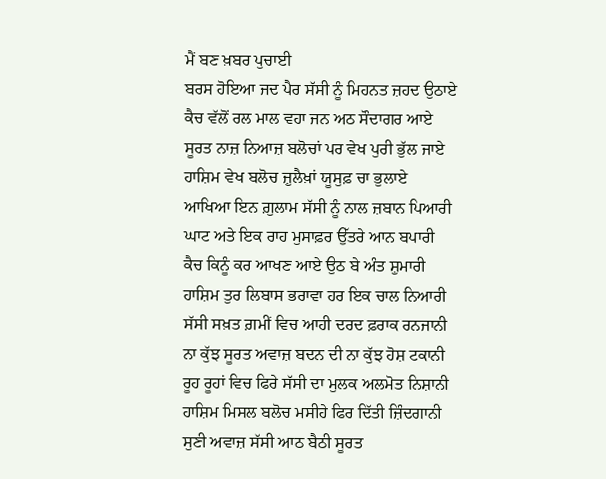ਮੈਂ ਬਣ ਖ਼ਬਰ ਪੁਚਾਈ
ਬਰਸ ਹੋਇਆ ਜਦ ਪੈਰ ਸੱਸੀ ਨੂੰ ਮਿਹਨਤ ਜ਼ਹਦ ਉਠਾਏ
ਕੈਚ ਵੱਲੋਂ ਰਲ ਮਾਲ ਵਹਾ ਜਨ ਅਠ ਸੌਦਾਗਰ ਆਏ
ਸੂਰਤ ਨਾਜ਼ ਨਿਆਜ਼ ਬਲੋਚਾਂ ਪਰ ਵੇਖ ਪੁਰੀ ਭੁੱਲ ਜਾਏ
ਹਾਸ਼ਿਮ ਵੇਖ ਬਲੋਚ ਜ਼ੁਲੈਖ਼ਾਂ ਯੂਸੁਫ਼ ਚਾ ਭੁਲਾਏ
ਆਖਿਆ ਇਨ ਗ਼ੁਲਾਮ ਸੱਸੀ ਨੂੰ ਨਾਲ ਜ਼ਬਾਨ ਪਿਆਰੀ
ਘਾਟ ਅਤੇ ਇਕ ਰਾਹ ਮੁਸਾਫ਼ਰ ਉੱਤਰੇ ਆਨ ਬਪਾਰੀ
ਕੈਚ ਕਿਨੂੰ ਕਰ ਆਖਣ ਆਏ ਉਠ ਬੇ ਅੰਤ ਸ਼ੁਮਾਰੀ
ਹਾਸ਼ਿਮ ਤੁਰ ਲਿਬਾਸ ਭਰਾਵਾ ਹਰ ਇਕ ਚਾਲ ਨਿਆਰੀ
ਸੱਸੀ ਸਖ਼ਤ ਗ਼ਮੀਂ ਵਿਚ ਆਹੀ ਦਰਦ ਫ਼ਰਾਕ ਰਨਜਾਨੀ
ਨਾ ਕੁੱਝ ਸੂਰਤ ਅਵਾਜ਼ ਬਦਨ ਦੀ ਨਾ ਕੁੱਝ ਹੋਸ਼ ਟਕਾਨੀ
ਰੂਹ ਰੂਹਾਂ ਵਿਚ ਫਿਰੇ ਸੱਸੀ ਦਾ ਮੁਲਕ ਅਲਮੋਤ ਨਿਸ਼ਾਨੀ
ਹਾਸ਼ਿਮ ਮਿਸਲ ਬਲੋਚ ਮਸੀਹੇ ਫਿਰ ਦਿੱਤੀ ਜ਼ਿੰਦਗਾਨੀ
ਸੁਣੀ ਅਵਾਜ਼ ਸੱਸੀ ਆਠ ਬੈਠੀ ਸੂਰਤ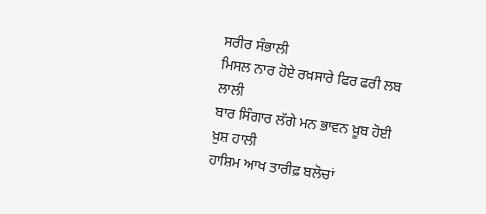ਸਰੀਰ ਸੰਭਾਲੀ
ਮਿਸਲ ਨਾਰ ਹੋਏ ਰਖ਼ਸਾਰੇ ਫਿਰ ਫਰੀ ਲਬ ਲਾਲੀ
ਬਾਰ ਸਿੰਗਾਰ ਲੱਗੇ ਮਨ ਭਾਵਨ ਖ਼ੂਬ ਹੋਈ ਖ਼ੁਸ਼ ਹਾਲੀ
ਹਾਸ਼ਿਮ ਆਖ ਤਾਰੀਫ਼ ਬਲੋਚਾਂ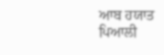ਆਬ ਹਯਾਤ ਪਿਆਲੀ